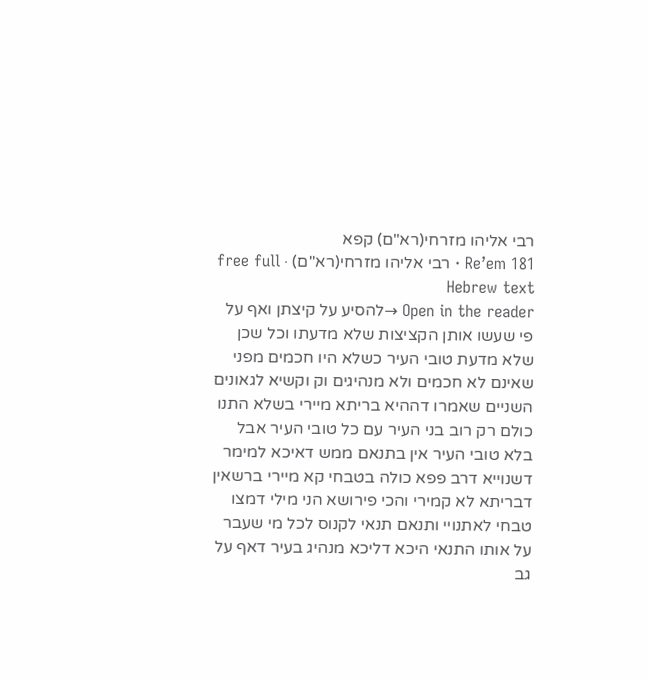רבי אליהו מזרחי(רא"ם) קפא
Re’em 181 · רבי אליהו מזרחי(רא"ם) · free full Hebrew text
Open in the reader →להסיע על קיצתן ואף על פי שעשו אותן הקציצות שלא מדעתו וכל שכן שלא מדעת טובי העיר כשלא היו חכמים מפני שאינם לא חכמים ולא מנהיגים וק וקשיא לגאונים השניים שאמרו דההיא בריתא מיירי בשלא התנו כולם רק רוב בני העיר עם כל טובי העיר אבל בלא טובי העיר אין בתנאם ממש דאיכא למימר דשנוייא דרב פפא כולה בטבחי קא מיירי ברשאין דבריתא לא קמירי והכי פירושא הני מילי דמצו טבחי לאתנויי ותנאם תנאי לקנוס לכל מי שעבר על אותו התנאי היכא דליכא מנהיג בעיר דאף על גב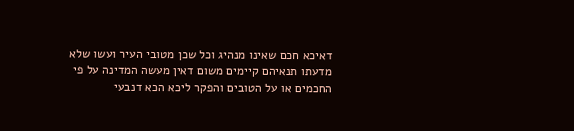דאיכא חכם שאינו מנהיג וכל שכן מטובי העיר ועשו שלא מדעתו תנאיהם קיימים משום דאין מעשה המדינה על פי החכמים או על הטובים והפקר ליכא הכא דנבעי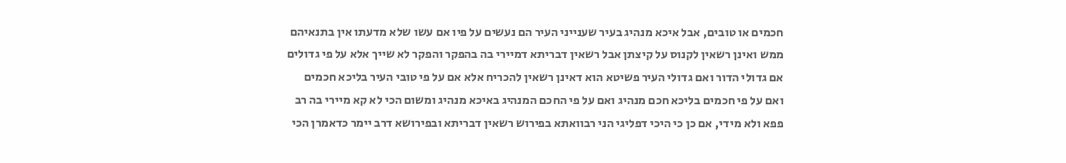חכמים או טובים, אבל איכא מנהיג בעיר שענייני העיר הם נעשים על פיו אם עשו שלא מדעתו אין בתנאיהם ממש ואינן רשאין לקנוס על קיצתן אבל רשאין דבריתא דמיירי בה בהפקר והפקר לא שייך אלא על פי גדולים אם גדולי הדור ואם גדולי העיר פשיטא הוא דאינן רשאין להכריח אלא אם על פי טובי העיר בליכא חכמים ואם על פי חכמים בליכא חכם מנהיג ואם על פי החכם המנהיג באיכא מנהיג ומשום הכי לא קא מיירי בה רב פפא ולא מידי, אם כן כי היכי דפליגי הני רבוואתא בפירוש רשאין דבריתא ובפירושא דרב יימר כדאמרן הכי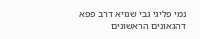נמי פליגי גבי שנויא דרב פפא דהגאונים הראשונים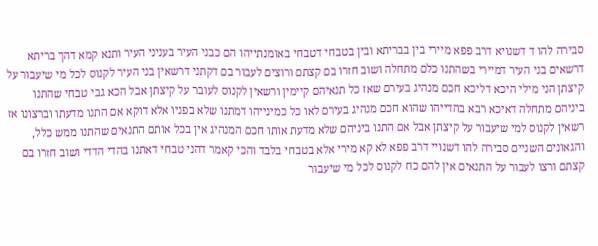סבירה להו ד דשנויא דרב פפא מיירי בין בבריתא ובין בטבחי דטבחי באומנתייהו הם כבני העיר בעניני העיר ותנא קמא דהך בריתא דרשאים בני העיר דמיירי בשהתנו כלם מתחלה ושוב חזרו בם קצתם ורוצים לעבור בם דקתני דרשאין בני העיר לקנוס לכל מי שיעבור על קיצתן הני מילי היכא דליכא חכם מנהיג בעירם שאז כל תנאיהם קיימין ורשאין לקנוס לעובר על קיצתן אבל הכא גבי טבחי שהתנו ביניהם מתחלה דאיכא רבא בהדייהו שהוא חכם מנהיג בעירם לאו כל כמינייהו דמתנו שלא בפניו אלא דוקא אם התנו מדעתו וברצונו אז רשאין לקנוס למי שיעבור על קיצתן אבל אם התנו ביניהם שלא מדעת אותו חכם המנהיג אין בכל אותם התנאים שהתנו ממש כלל, והגאונים השניים סבירה להו דשנויי דרב פפא לא קא מירי אלא בטבחי בלבד והכי קאמר דהני טבחי דאתנו בהדי הדדי ושוב חזרו בם קצתם ורצו לעבור על התנאים אין להם כח לקנוס לכל מי שיעבור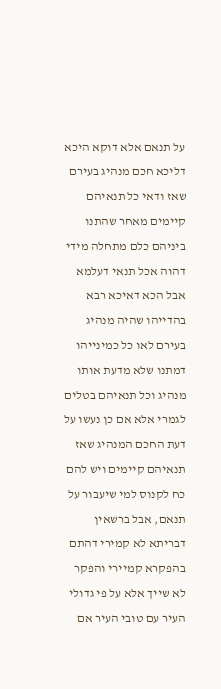על תנאם אלא דוקא היכא דליכא חכם מנהיג בעירם שאז ודאי כל תנאיהם קיימים מאחר שהתנו ביניהם כלם מתחלה מידי דהוה אכל תנאי דעלמא אבל הכא דאיכא רבא בהדייהו שהיה מנהיג בעירם לאו כל כמינייהו דמתנו שלא מדעת אותו מנהיג וכל תנאיהם בטלים לגמרי אלא אם כן נעשו על דעת החכם המנהיג שאז תנאיהם קיימים ויש להם כח לקנוס למי שיעבור על תנאם, אבל ברשאין דבריתא לא קמירי דהתם בהפקרא קמיירי והפקר לא שייך אלא על פי גדולי העיר עם טובי העיר אם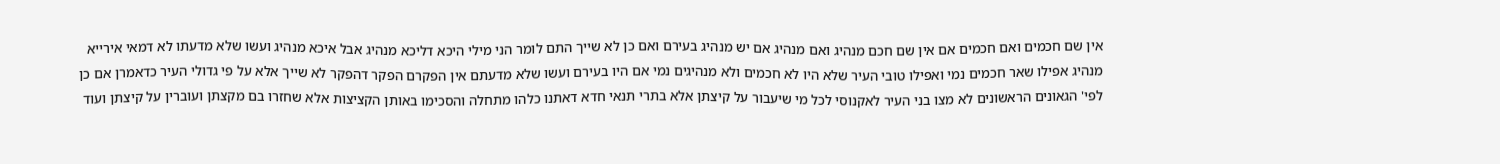אין שם חכמים ואם חכמים אם אין שם חכם מנהיג ואם מנהיג אם יש מנהיג בעירם ואם כן לא שייך התם לומר הני מילי היכא דליכא מנהיג אבל איכא מנהיג ועשו שלא מדעתו לא דמאי אירייא מנהיג אפילו שאר חכמים נמי ואפילו טובי העיר שלא היו לא חכמים ולא מנהיגים נמי אם היו בעירם ועשו שלא מדעתם אין הפקרם הפקר דהפקר לא שייך אלא על פי גדולי העיר כדאמרן אם כן לפי' הגאונים הראשונים לא מצו בני העיר לאקנוסי לכל מי שיעבור על קיצתן אלא בתרי תנאי חדא דאתנו כלהו מתחלה והסכימו באותן הקציצות אלא שחזרו בם מקצתן ועוברין על קיצתן ועוד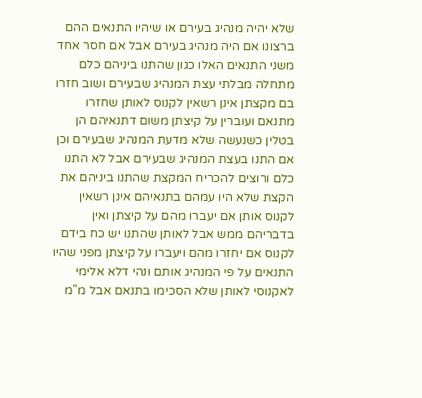שלא יהיה מנהיג בעירם או שיהיו התנאים ההם ברצונו אם היה מנהיג בעירם אבל אם חסר אחד משני התנאים האלו כגון שהתנו ביניהם כלם מתחלה מבלתי עצת המנהיג שבעירם ושוב חזרו בם מקצתן אינן רשאין לקנוס לאותן שחזרו מתנאם ועוברין על קיצתן משום דתנאיהם הן בטלין כשנעשה שלא מדעת המנהיג שבעירם וכן אם התנו בעצת המנהיג שבעירם אבל לא התנו כלם ורוצים להכריח המקצת שהתנו ביניהם את הקצת שלא היו עמהם בתנאיהם אינן רשאין לקנוס אותן אם יעברו מהם על קיצתן ואין בדבריהם ממש אבל לאותן שהתנו יש כח בידם לקנוס אם יחזרו מהם ויעברו על קיצתן מפני שהיו התנאים על פי המנהיג אותם ונהי דלא אלימי לאקנוסי לאותן שלא הסכימו בתנאם אבל מ"מ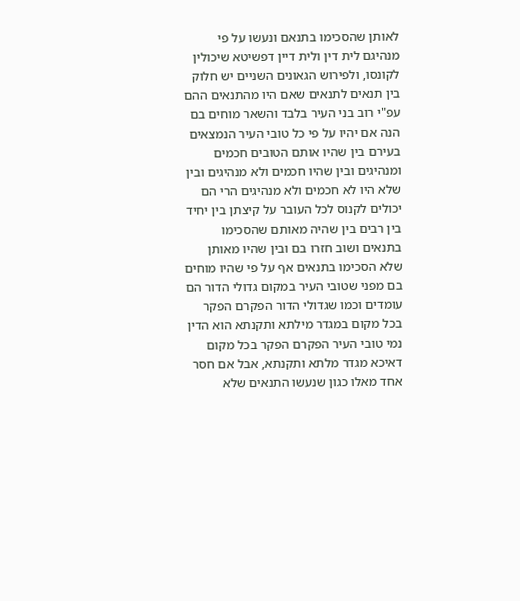לאותן שהסכימו בתנאם ונעשו על פי מנהיגם לית דין ולית דיין דפשיטא שיכולין לקונסו, ולפירוש הגאונים השניים יש חלוק בין תנאים לתנאים שאם היו מהתנאים ההם עפ"י רוב בני העיר בלבד והשאר מוחים בם הנה אם יהיו על פי כל טובי העיר הנמצאים בעירם בין שהיו אותם הטובים חכמים ומנהיגים ובין שהיו חכמים ולא מנהיגים ובין שלא היו לא חכמים ולא מנהיגים הרי הם יכולים לקנוס לכל העובר על קיצתן בין יחיד בין רבים בין שהיה מאותם שהסכימו בתנאים ושוב חזרו בם ובין שהיו מאותן שלא הסכימו בתנאים אף על פי שהיו מוחים בם מפני שטובי העיר במקום גדולי הדור הם עומדים וכמו שגדולי הדור הפקרם הפקר בכל מקום במגדר מילתא ותקנתא הוא הדין נמי טובי העיר הפקרם הפקר בכל מקום דאיכא מגדר מלתא ותקנתא, אבל אם חסר אחד מאלו כגון שנעשו התנאים שלא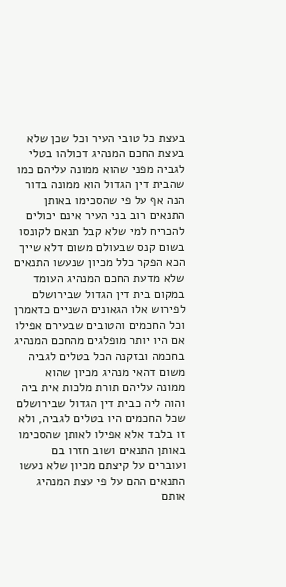בעצת כל טובי העיר וכל שכן שלא בעצת החכם המנהיג דכולהו בטלי לגביה מפני שהוא ממונה עליהם כמו שהבית דין הגדול הוא ממונה בדור הנה אף על פי שהסכימו באותן התנאים רוב בני העיר אינם יכולים להכריח למי שלא קבל תנאם לקונסו בשום קנס שבעולם משום דלא שייך הכא הפקר כלל מכיון שנעשו התנאים שלא מדעת החכם המנהיג העומד במקום בית דין הגדול שבירושלם לפירוש אלו הגאונים השניים כדאמרן וכל החכמים והטובים שבעירם אפילו אם היו יותר מופלגים מהחכם המנהיג בחכמה ובזקנה הכל בטלים לגביה משום דהאי מנהיג מכיון שהוא ממונה עליהם תורת מלכות אית ביה והוה ליה כבית דין הגדול שבירושלם שכל החכמים היו בטלים לגביה, ולא זו בלבד אלא אפילו לאותן שהסכימו באותן התנאים ושוב חזרו בם ועוברים על קיצתם מכיון שלא נעשו התנאים ההם על פי עצת המנהיג אותם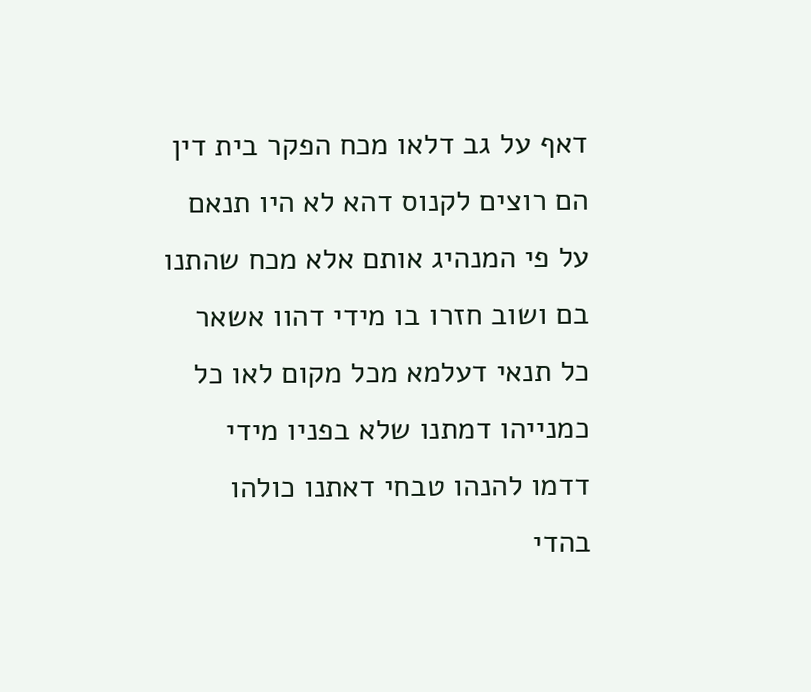דאף על גב דלאו מכח הפקר בית דין הם רוצים לקנוס דהא לא היו תנאם על פי המנהיג אותם אלא מכח שהתנו בם ושוב חזרו בו מידי דהוו אשאר כל תנאי דעלמא מכל מקום לאו כל כמנייהו דמתנו שלא בפניו מידי דדמו להנהו טבחי דאתנו כולהו בהדי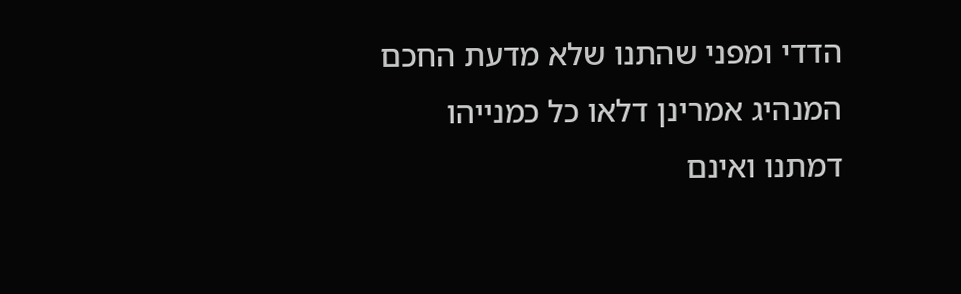הדדי ומפני שהתנו שלא מדעת החכם המנהיג אמרינן דלאו כל כמנייהו דמתנו ואינם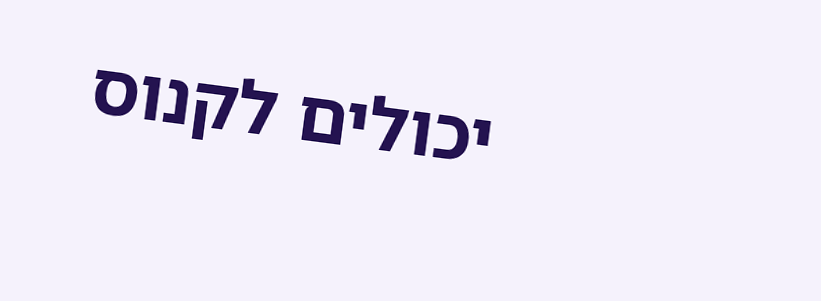יכולים לקנוס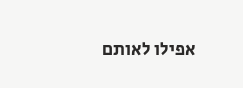אפילו לאותם